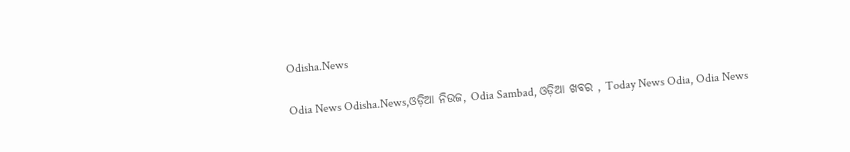Odisha.News

Odia News Odisha.News,ଓଡ଼ିଆ ନିଉଜ, Odia Sambad, ଓଡ଼ିଆ ଖବର , Today News Odia, Odia News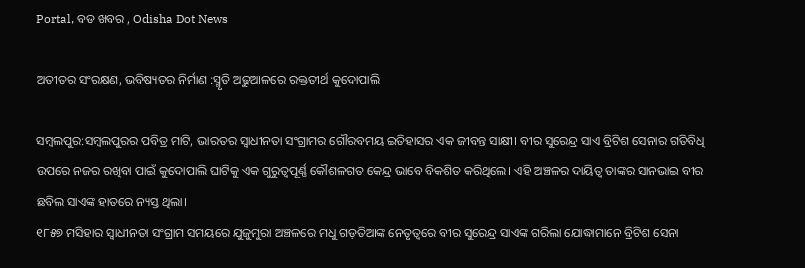Portal, ବଡ ଖବର , Odisha Dot News

ଅତୀତର ସଂରକ୍ଷଣ, ଭବିଷ୍ୟତର ନିର୍ମାଣ :ସ୍ମୃତି ଅଢୁଆଳରେ ରକ୍ତତୀର୍ଥ କୁଦୋପାଲି

ସମ୍ବଲପୁର:ସମ୍ବଲପୁରର ପବିତ୍ର ମାଟି, ଭାରତର ସ୍ୱାଧୀନତା ସଂଗ୍ରାମର ଗୌରବମୟ ଇତିହାସର ଏକ ଜୀବନ୍ତ ସାକ୍ଷୀ। ବୀର ସୁରେନ୍ଦ୍ର ସାଏ ବ୍ରିଟିଶ ସେନାର ଗତିବିଧି ଉପରେ ନଜର ରଖିବା ପାଇଁ କୁଦୋପାଲି ଘାଟିକୁ ଏକ ଗୁରୁତ୍ୱପୂର୍ଣ୍ଣ କୌଶଳଗତ କେନ୍ଦ୍ର ଭାବେ ବିକଶିତ କରିଥିଲେ। ଏହି ଅଞ୍ଚଳର ଦାୟିତ୍ୱ ତାଙ୍କର ସାନଭାଇ ବୀର ଛବିଲ ସାଏଙ୍କ ହାତରେ ନ୍ୟସ୍ତ ଥିଲା।
୧୮୫୭ ମସିହାର ସ୍ୱାଧୀନତା ସଂଗ୍ରାମ ସମୟରେ ଯୁଜୁମୁରା ଅଞ୍ଚଳରେ ମଧୁ ଗଡ଼ତିଆଙ୍କ ନେତୃତ୍ୱରେ ବୀର ସୁରେନ୍ଦ୍ର ସାଏଙ୍କ ଗରିଲା ଯୋଦ୍ଧାମାନେ ବ୍ରିଟିଶ ସେନା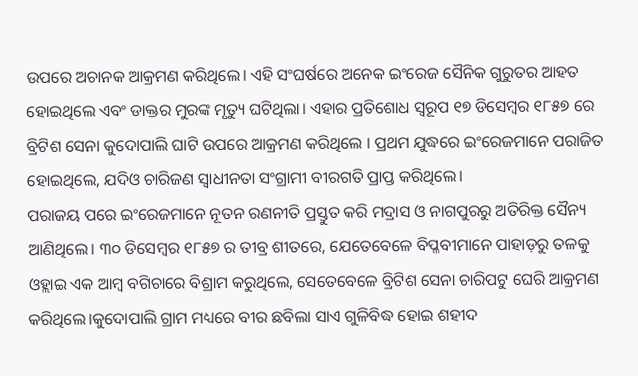ଉପରେ ଅଚାନକ ଆକ୍ରମଣ କରିଥିଲେ। ଏହି ସଂଘର୍ଷରେ ଅନେକ ଇଂରେଜ ସୈନିକ ଗୁରୁତର ଆହତ ହୋଇଥିଲେ ଏବଂ ଡାକ୍ତର ମୁରଙ୍କ ମୃତ୍ୟୁ ଘଟିଥିଲା। ଏହାର ପ୍ରତିଶୋଧ ସ୍ୱରୂପ ୧୭ ଡିସେମ୍ବର ୧୮୫୭ ରେ ବ୍ରିଟିଶ ସେନା କୁଦୋପାଲି ଘାଟି ଉପରେ ଆକ୍ରମଣ କରିଥିଲେ । ପ୍ରଥମ ଯୁଦ୍ଧରେ ଇଂରେଜମାନେ ପରାଜିତ ହୋଇଥିଲେ, ଯଦିଓ ଚାରିଜଣ ସ୍ୱାଧୀନତା ସଂଗ୍ରାମୀ ବୀରଗତି ପ୍ରାପ୍ତ କରିଥିଲେ।
ପରାଜୟ ପରେ ଇଂରେଜମାନେ ନୂତନ ରଣନୀତି ପ୍ରସ୍ତୁତ କରି ମଦ୍ରାସ ଓ ନାଗପୁରରୁ ଅତିରିକ୍ତ ସୈନ୍ୟ ଆଣିଥିଲେ। ୩୦ ଡିସେମ୍ବର ୧୮୫୭ ର ତୀବ୍ର ଶୀତରେ, ଯେତେବେଳେ ବିପ୍ଳବୀମାନେ ପାହାଡ଼ରୁ ତଳକୁ ଓହ୍ଲାଇ ଏକ ଆମ୍ବ ବଗିଚାରେ ବିଶ୍ରାମ କରୁଥିଲେ, ସେତେବେଳେ ବ୍ରିଟିଶ ସେନା ଚାରିପଟୁ ଘେରି ଆକ୍ରମଣ କରିଥିଲେ।କୁଦୋପାଲି ଗ୍ରାମ ମଧ୍ୟରେ ବୀର ଛବିଲା ସାଏ ଗୁଳିବିଦ୍ଧ ହୋଇ ଶହୀଦ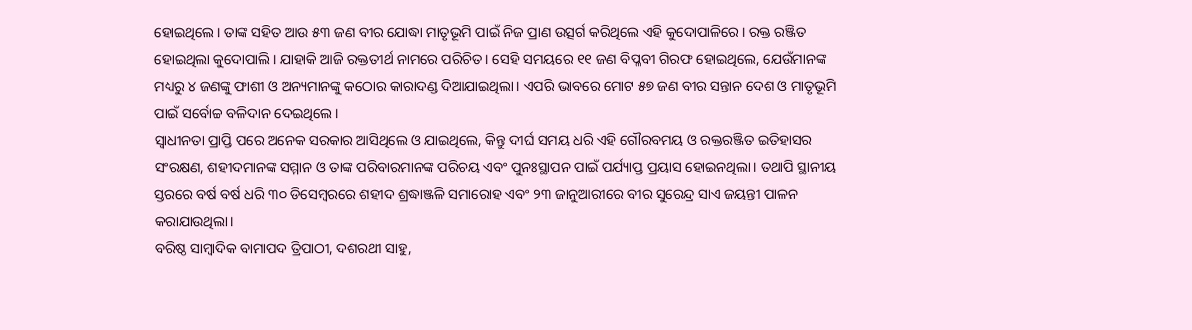ହୋଇଥିଲେ। ତାଙ୍କ ସହିତ ଆଉ ୫୩ ଜଣ ବୀର ଯୋଦ୍ଧା ମାତୃଭୂମି ପାଇଁ ନିଜ ପ୍ରାଣ ଉତ୍ସର୍ଗ କରିଥିଲେ ଏହି କୁଦୋପାଳିରେ। ରକ୍ତ ରଞ୍ଜିତ ହୋଇଥିଲା କୁଦୋପାଲି। ଯାହାକି ଆଜି ରକ୍ତତୀର୍ଥ ନାମରେ ପରିଚିତ। ସେହି ସମୟରେ ୧୧ ଜଣ ବିପ୍ଳବୀ ଗିରଫ ହୋଇଥିଲେ, ଯେଉଁମାନଙ୍କ ମଧ୍ୟରୁ ୪ ଜଣଙ୍କୁ ଫାଶୀ ଓ ଅନ୍ୟମାନଙ୍କୁ କଠୋର କାରାଦଣ୍ଡ ଦିଆଯାଇଥିଲା। ଏପରି ଭାବରେ ମୋଟ ୫୭ ଜଣ ବୀର ସନ୍ତାନ ଦେଶ ଓ ମାତୃଭୂମି ପାଇଁ ସର୍ବୋଚ୍ଚ ବଳିଦାନ ଦେଇଥିଲେ।
ସ୍ୱାଧୀନତା ପ୍ରାପ୍ତି ପରେ ଅନେକ ସରକାର ଆସିଥିଲେ ଓ ଯାଇଥିଲେ, କିନ୍ତୁ ଦୀର୍ଘ ସମୟ ଧରି ଏହି ଗୌରବମୟ ଓ ରକ୍ତରଞ୍ଜିତ ଇତିହାସର ସଂରକ୍ଷଣ, ଶହୀଦମାନଙ୍କ ସମ୍ମାନ ଓ ତାଙ୍କ ପରିବାରମାନଙ୍କ ପରିଚୟ ଏବଂ ପୁନଃସ୍ଥାପନ ପାଇଁ ପର୍ଯ୍ୟାପ୍ତ ପ୍ରୟାସ ହୋଇନଥିଲା। ତଥାପି ସ୍ଥାନୀୟ ସ୍ତରରେ ବର୍ଷ ବର୍ଷ ଧରି ୩୦ ଡିସେମ୍ବରରେ ଶହୀଦ ଶ୍ରଦ୍ଧାଞ୍ଜଳି ସମାରୋହ ଏବଂ ୨୩ ଜାନୁଆରୀରେ ବୀର ସୁରେନ୍ଦ୍ର ସାଏ ଜୟନ୍ତୀ ପାଳନ କରାଯାଉଥିଲା।
ବରିଷ୍ଠ ସାମ୍ବାଦିକ ବାମାପଦ ତ୍ରିପାଠୀ, ଦଶରଥୀ ସାହୁ,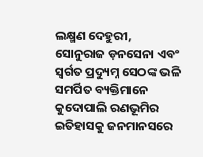ଲକ୍ଷ୍ମଣ ଦେହୁରୀ, ସୋନୁରାଜ ଡ଼ନସେନା ଏବଂ ସ୍ୱର୍ଗତ ପ୍ରଦ୍ୟୁମ୍ନ ସେଠଙ୍କ ଭଳି ସମର୍ପିତ ବ୍ୟକ୍ତିମାନେ କୁଦୋପାଲି ରଣଭୂମିର ଇତିହାସକୁ ଜନମାନସରେ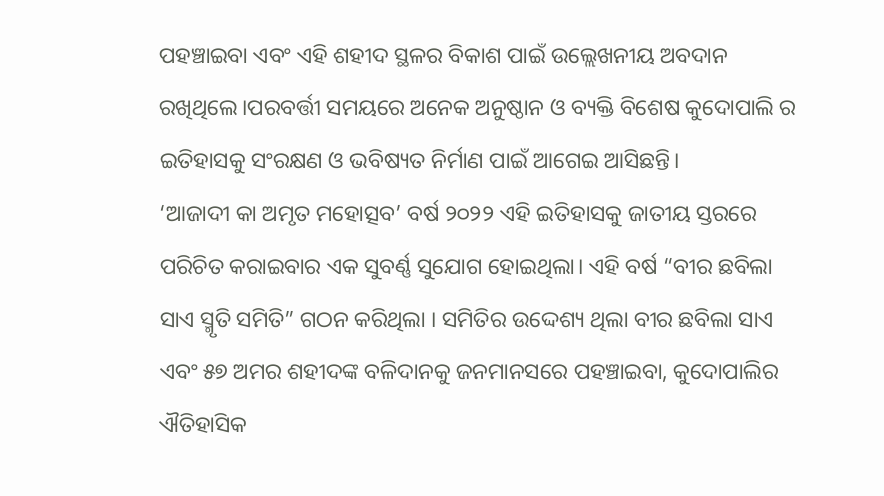ପହଞ୍ଚାଇବା ଏବଂ ଏହି ଶହୀଦ ସ୍ଥଳର ବିକାଶ ପାଇଁ ଉଲ୍ଲେଖନୀୟ ଅବଦାନ ରଖିଥିଲେ।ପରବର୍ତ୍ତୀ ସମୟରେ ଅନେକ ଅନୁଷ୍ଠାନ ଓ ବ୍ୟକ୍ତି ବିଶେଷ କୁଦୋପାଲି ର ଇତିହାସକୁ ସଂରକ୍ଷଣ ଓ ଭବିଷ୍ୟତ ନିର୍ମାଣ ପାଇଁ ଆଗେଇ ଆସିଛନ୍ତି।
‘ଆଜାଦୀ କା ଅମୃତ ମହୋତ୍ସବ’ ବର୍ଷ ୨୦୨୨ ଏହି ଇତିହାସକୁ ଜାତୀୟ ସ୍ତରରେ ପରିଚିତ କରାଇବାର ଏକ ସୁବର୍ଣ୍ଣ ସୁଯୋଗ ହୋଇଥିଲା। ଏହି ବର୍ଷ “ବୀର ଛବିଲା ସାଏ ସ୍ମୃତି ସମିତି” ଗଠନ କରିଥିଲା । ସମିତିର ଉଦ୍ଦେଶ୍ୟ ଥିଲା ବୀର ଛବିଲା ସାଏ ଏବଂ ୫୭ ଅମର ଶହୀଦଙ୍କ ବଳିଦାନକୁ ଜନମାନସରେ ପହଞ୍ଚାଇବା, କୁଦୋପାଲିର ଐତିହାସିକ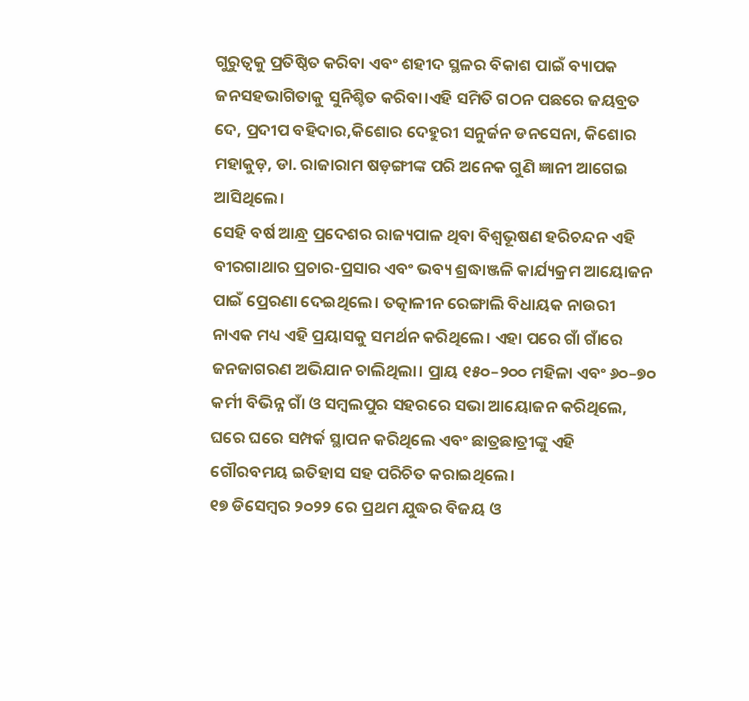ଗୁରୁତ୍ୱକୁ ପ୍ରତିଷ୍ଠିତ କରିବା ଏବଂ ଶହୀଦ ସ୍ଥଳର ବିକାଶ ପାଇଁ ବ୍ୟାପକ ଜନସହଭାଗିତାକୁ ସୁନିଶ୍ଚିତ କରିବା।ଏହି ସମିତି ଗଠନ ପଛରେ ଜୟବ୍ରତ ଦେ, ପ୍ରଦୀପ ବହିଦାର,କିଶୋର ଦେହୁରୀ ସନୁର୍ଜନ ଡନସେନା, କିଶୋର ମହାକୁଡ଼, ଡା. ରାଜାରାମ ଷଡ଼ଙ୍ଗୀଙ୍କ ପରି ଅନେକ ଗୁଣି ଜ୍ଞାନୀ ଆଗେଇ ଆସିଥିଲେ।
ସେହି ବର୍ଷ ଆନ୍ଧ୍ର ପ୍ରଦେଶର ରାଜ୍ୟପାଳ ଥିବା ବିଶ୍ୱଭୂଷଣ ହରିଚନ୍ଦନ ଏହି ବୀରଗାଥାର ପ୍ରଚାର-ପ୍ରସାର ଏବଂ ଭବ୍ୟ ଶ୍ରଦ୍ଧାଞ୍ଜଳି କାର୍ଯ୍ୟକ୍ରମ ଆୟୋଜନ ପାଇଁ ପ୍ରେରଣା ଦେଇଥିଲେ। ତତ୍କାଳୀନ ରେଙ୍ଗାଲି ବିଧାୟକ ନାଉରୀ ନାଏକ ମଧ୍ୟ ଏହି ପ୍ରୟାସକୁ ସମର୍ଥନ କରିଥିଲେ। ଏହା ପରେ ଗାଁ ଗାଁରେ ଜନଜାଗରଣ ଅଭିଯାନ ଚାଲିଥିଲା। ପ୍ରାୟ ୧୫୦–୨୦୦ ମହିଳା ଏବଂ ୬୦–୭୦ କର୍ମୀ ବିଭିନ୍ନ ଗାଁ ଓ ସମ୍ବଲପୁର ସହରରେ ସଭା ଆୟୋଜନ କରିଥିଲେ, ଘରେ ଘରେ ସମ୍ପର୍କ ସ୍ଥାପନ କରିଥିଲେ ଏବଂ ଛାତ୍ରଛାତ୍ରୀଙ୍କୁ ଏହି ଗୌରବମୟ ଇତିହାସ ସହ ପରିଚିତ କରାଇଥିଲେ।
୧୭ ଡିସେମ୍ବର ୨୦୨୨ ରେ ପ୍ରଥମ ଯୁଦ୍ଧର ବିଜୟ ଓ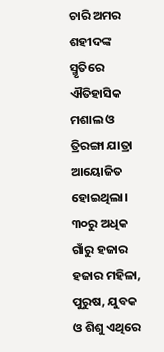ଚାରି ଅମର ଶହୀଦଙ୍କ ସ୍ମୃତିରେ ଐତିହାସିକ ମଶାଲ ଓ ତ୍ରିରଙ୍ଗା ଯାତ୍ରା ଆୟୋଜିତ ହୋଇଥିଲା। ୩୦ରୁ ଅଧିକ ଗାଁରୁ ହଜାର ହଜାର ମହିଳା, ପୁରୁଷ, ଯୁବକ ଓ ଶିଶୁ ଏଥିରେ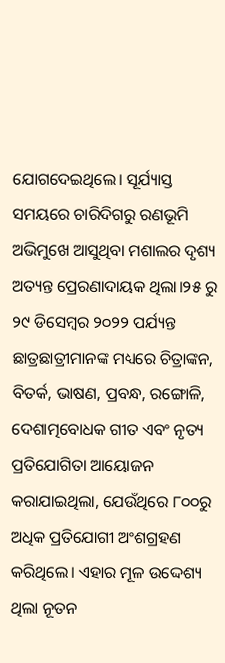ଯୋଗଦେଇଥିଲେ। ସୂର୍ଯ୍ୟାସ୍ତ ସମୟରେ ଚାରିଦିଗରୁ ରଣଭୂମି ଅଭିମୁଖେ ଆସୁଥିବା ମଶାଲର ଦୃଶ୍ୟ ଅତ୍ୟନ୍ତ ପ୍ରେରଣାଦାୟକ ଥିଲା।୨୫ ରୁ ୨୯ ଡିସେମ୍ବର ୨୦୨୨ ପର୍ଯ୍ୟନ୍ତ ଛାତ୍ରଛାତ୍ରୀମାନଙ୍କ ମଧ୍ୟରେ ଚିତ୍ରାଙ୍କନ, ବିତର୍କ, ଭାଷଣ, ପ୍ରବନ୍ଧ, ରଙ୍ଗୋଳି, ଦେଶାତ୍ମବୋଧକ ଗୀତ ଏବଂ ନୃତ୍ୟ ପ୍ରତିଯୋଗିତା ଆୟୋଜନ କରାଯାଇଥିଲା, ଯେଉଁଥିରେ ୮୦୦ରୁ ଅଧିକ ପ୍ରତିଯୋଗୀ ଅଂଶଗ୍ରହଣ କରିଥିଲେ। ଏହାର ମୂଳ ଉଦ୍ଦେଶ୍ୟ ଥିଲା ନୂତନ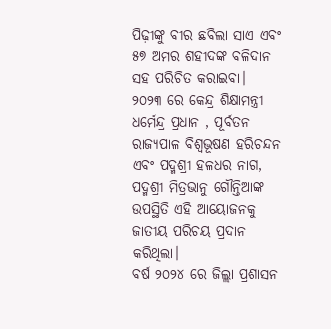ପିଢ଼ୀଙ୍କୁ ବୀର ଛବିଲା ସାଏ ଏବଂ ୫୭ ଅମର ଶହୀଦଙ୍କ ବଳିଦାନ ସହ ପରିଚିତ କରାଇବା।
୨୦୨୩ ରେ କେନ୍ଦ୍ର ଶିକ୍ଷାମନ୍ତ୍ରୀ ଧର୍ମେନ୍ଦ୍ର ପ୍ରଧାନ , ପୂର୍ବତନ ରାଜ୍ୟପାଳ ବିଶ୍ୱଭୂଷଣ ହରିଚନ୍ଦନ ଏବଂ ପଦ୍ମଶ୍ରୀ ହଳଧର ନାଗ, ପଦ୍ମଶ୍ରୀ ମିତ୍ରଭାନୁ ଗୌନ୍ତିଆଙ୍କ ଉପସ୍ଥିତି ଏହି ଆୟୋଜନକୁ ଜାତୀୟ ପରିଚୟ ପ୍ରଦାନ କରିଥିଲା।
ବର୍ଷ ୨୦୨୪ ରେ ଜିଲ୍ଲା ପ୍ରଶାସନ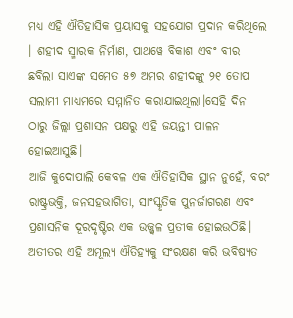ମଧ୍ୟ ଏହି ଐତିହାସିକ ପ୍ରୟାସକୁ ସହଯୋଗ ପ୍ରଦାନ କରିଥିଲେ । ଶହୀଦ ସ୍ମାରକ ନିର୍ମାଣ, ପାଥୱେ ବିକାଶ ଏବଂ ବୀର ଛବିଲା ସାଏଙ୍କ ସମେତ ୫୭ ଅମର ଶହୀଦଙ୍କୁ ୨୧ ତୋପ ସଲାମୀ ମାଧ୍ୟମରେ ସମ୍ମାନିତ କରାଯାଇଥିଲା।ସେହି ଦିନ ଠାରୁ ଜିଲ୍ଲା ପ୍ରଶାସନ ପକ୍ଷରୁ ଏହି ଜୟନ୍ତୀ ପାଳନ ହୋଇଆସୁଛି।
ଆଜି କୁଦୋପାଲି କେବଳ ଏକ ଐତିହାସିକ ସ୍ଥାନ ନୁହେଁ, ବରଂ ରାଷ୍ଟ୍ରଭକ୍ତି, ଜନସହଭାଗିତା, ସାଂସ୍କୃତିକ ପୁନର୍ଜାଗରଣ ଏବଂ ପ୍ରଶାସନିକ ଦୂରଦୃଷ୍ଟିର ଏକ ଉଜ୍ଜ୍ୱଳ ପ୍ରତୀକ ହୋଇଉଠିଛି। ଅତୀତର ଏହି ଅମୂଲ୍ୟ ଐତିହ୍ୟକୁ ସଂରକ୍ଷଣ କରି ଭବିଷ୍ୟତ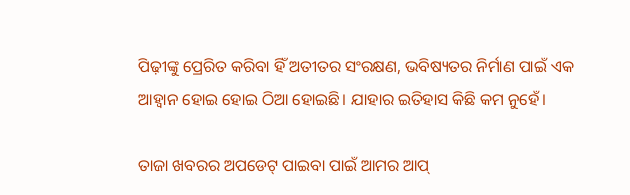ପିଢ଼ୀଙ୍କୁ ପ୍ରେରିତ କରିବା ହିଁ ଅତୀତର ସଂରକ୍ଷଣ, ଭବିଷ୍ୟତର ନିର୍ମାଣ ପାଇଁ ଏକ ଆହ୍ୱାନ ହୋଇ ହୋଇ ଠିଆ ହୋଇଛି। ଯାହାର ଇତିହାସ କିଛି କମ ନୁହେଁ।

ତାଜା ଖବରର ଅପଡେଟ୍ ପାଇବା ପାଇଁ ଆମର ଆପ୍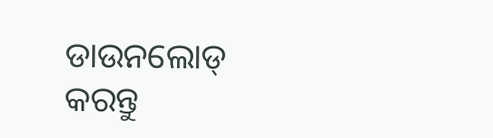ଡାଉନଲୋଡ୍ କରନ୍ତୁ